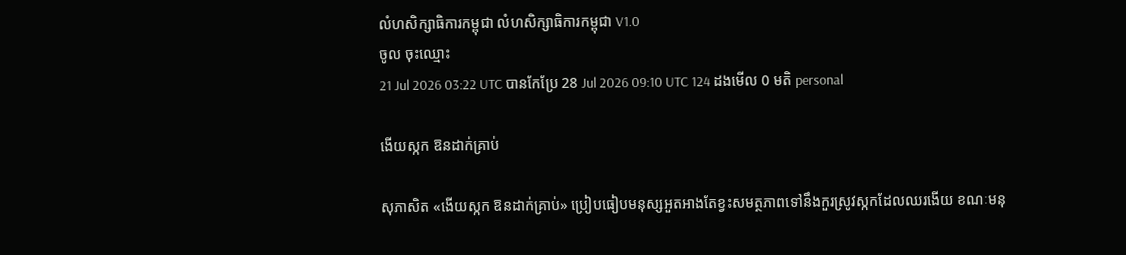លំហសិក្សាធិការកម្ពុជា លំហសិក្សាធិការកម្ពុជា V1.0
ចូល ចុះឈ្មោះ
21 Jul 2026 03:22 UTC បានកែប្រែ 28 Jul 2026 09:10 UTC 124 ដងមើល 0 មតិ personal

ងើយស្កក ឱនដាក់គ្រាប់

សុភាសិត «ងើយស្កក ឱនដាក់គ្រាប់» ប្រៀបធៀបមនុស្សអួតអាងតែខ្វះសមត្ថភាពទៅនឹងកួរស្រូវស្កកដែលឈរងើយ ខណៈមនុ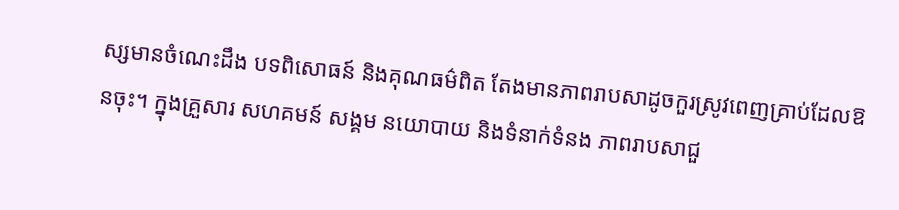ស្សមានចំណេះដឹង បទពិសោធន៍ និងគុណធម៌ពិត តែងមានភាពរាបសាដូចកួរស្រូវពេញគ្រាប់ដែលឱនចុះ។ ក្នុងគ្រួសារ សហគមន៍ សង្គម នយោបាយ និងទំនាក់ទំនង ភាពរាបសាជួ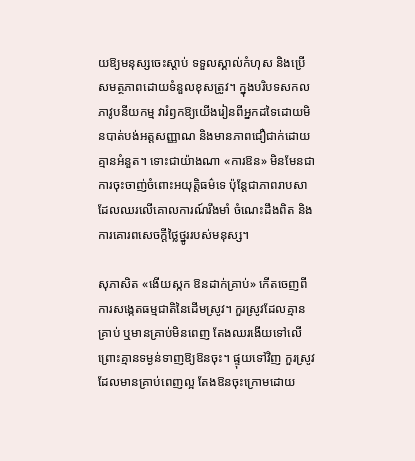យឱ្យមនុស្សចេះស្ដាប់ ទទួលស្គាល់កំហុស និងប្រើសមត្ថភាពដោយទំនួលខុសត្រូវ។ ក្នុងបរិបទសកលភាវូបនីយកម្ម វារំឭកឱ្យយើងរៀនពីអ្នកដទៃដោយមិនបាត់បង់អត្តសញ្ញាណ និងមានភាពជឿជាក់ដោយគ្មានអំនួត។ ទោះជាយ៉ាងណា «ការឱន» មិនមែនជាការចុះចាញ់ចំពោះអយុត្តិធម៌ទេ ប៉ុន្តែជាភាពរាបសាដែលឈរលើគោលការណ៍រឹងមាំ ចំណេះដឹងពិត និងការគោរពសេចក្ដីថ្លៃថ្នូររបស់មនុស្ស។

សុភាសិត «ងើយស្កក ឱនដាក់គ្រាប់» កើតចេញពីការសង្កេតធម្មជាតិនៃដើមស្រូវ។ កួរស្រូវដែលគ្មានគ្រាប់ ឬមានគ្រាប់មិនពេញ តែងឈរងើយទៅលើ ព្រោះគ្មានទម្ងន់ទាញឱ្យឱនចុះ។ ផ្ទុយទៅវិញ កួរស្រូវដែលមានគ្រាប់ពេញល្អ តែងឱនចុះក្រោមដោយ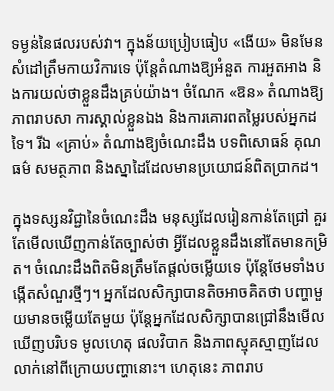ទម្ងន់នៃផលរបស់វា។ ក្នុងន័យប្រៀបធៀប «ងើយ» មិនមែនសំដៅត្រឹមកាយវិការទេ ប៉ុន្តែតំណាងឱ្យអំនួត ការអួតអាង និងការយល់ថាខ្លួនដឹងគ្រប់យ៉ាង។ ចំណែក «ឱន» តំណាងឱ្យភាពរាបសា ការស្គាល់ខ្លួនឯង និងការគោរពតម្លៃរបស់អ្នកដទៃ។ រីឯ «គ្រាប់» តំណាងឱ្យចំណេះដឹង បទពិសោធន៍ គុណធម៌ សមត្ថភាព និងស្នាដៃដែលមានប្រយោជន៍ពិតប្រាកដ។

ក្នុងទស្សនវិជ្ជានៃចំណេះដឹង មនុស្សដែលរៀនកាន់តែជ្រៅ គួរតែមើលឃើញកាន់តែច្បាស់ថា អ្វីដែលខ្លួនដឹងនៅតែមានកម្រិត។ ចំណេះដឹងពិតមិនត្រឹមតែផ្ដល់ចម្លើយទេ ប៉ុន្តែថែមទាំងបង្កើតសំណួរថ្មីៗ។ អ្នកដែលសិក្សាបានតិចអាចគិតថា បញ្ហាមួយមានចម្លើយតែមួយ ប៉ុន្តែអ្នកដែលសិក្សាបានជ្រៅនឹងមើលឃើញបរិបទ មូលហេតុ ផលវិបាក និងភាពស្មុគស្មាញដែលលាក់នៅពីក្រោយបញ្ហានោះ។ ហេតុនេះ ភាពរាប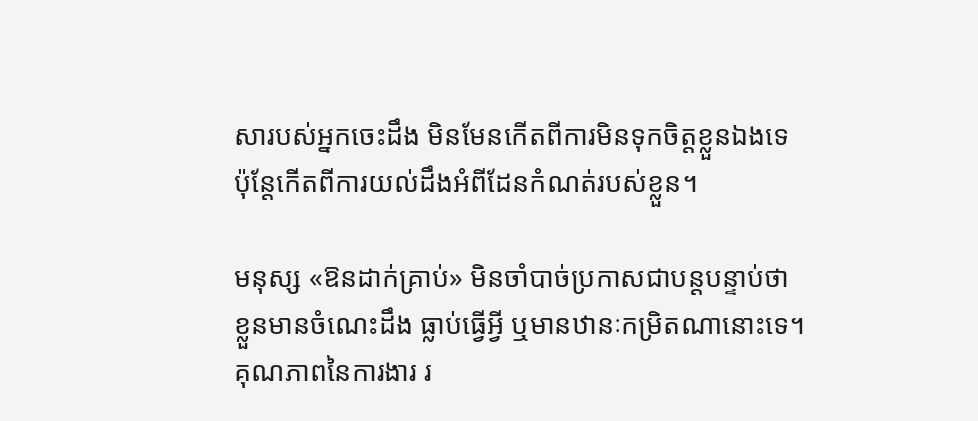សារបស់អ្នកចេះដឹង មិនមែនកើតពីការមិនទុកចិត្តខ្លួនឯងទេ ប៉ុន្តែកើតពីការយល់ដឹងអំពីដែនកំណត់របស់ខ្លួន។

មនុស្ស «ឱនដាក់គ្រាប់» មិនចាំបាច់ប្រកាសជាបន្តបន្ទាប់ថា ខ្លួនមានចំណេះដឹង ធ្លាប់ធ្វើអ្វី ឬមានឋានៈកម្រិតណានោះទេ។ គុណភាពនៃការងារ រ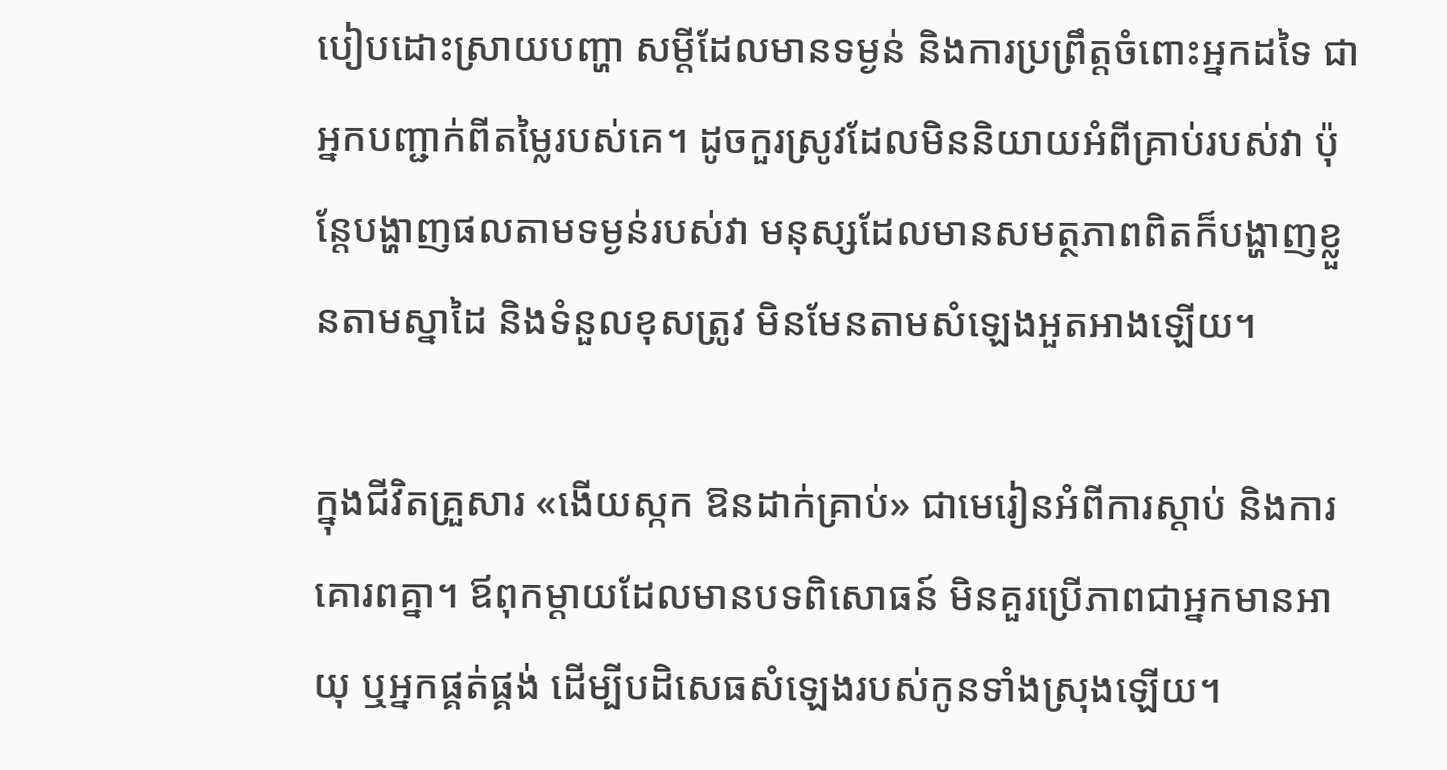បៀបដោះស្រាយបញ្ហា សម្ដីដែលមានទម្ងន់ និងការប្រព្រឹត្តចំពោះអ្នកដទៃ ជាអ្នកបញ្ជាក់ពីតម្លៃរបស់គេ។ ដូចកួរស្រូវដែលមិននិយាយអំពីគ្រាប់របស់វា ប៉ុន្តែបង្ហាញផលតាមទម្ងន់របស់វា មនុស្សដែលមានសមត្ថភាពពិតក៏បង្ហាញខ្លួនតាមស្នាដៃ និងទំនួលខុសត្រូវ មិនមែនតាមសំឡេងអួតអាងឡើយ។

ក្នុងជីវិតគ្រួសារ «ងើយស្កក ឱនដាក់គ្រាប់» ជាមេរៀនអំពីការស្ដាប់ និងការគោរពគ្នា។ ឪពុកម្ដាយដែលមានបទពិសោធន៍ មិនគួរប្រើភាពជាអ្នកមានអាយុ ឬអ្នកផ្គត់ផ្គង់ ដើម្បីបដិសេធសំឡេងរបស់កូនទាំងស្រុងឡើយ។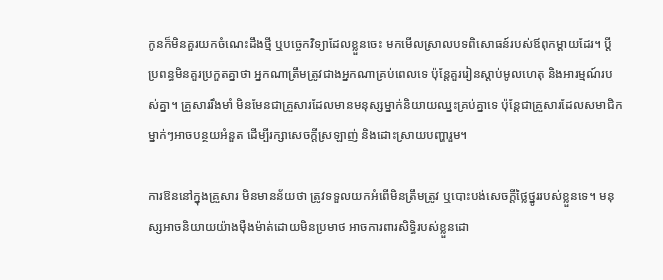កូនក៏មិនគួរយកចំណេះដឹងថ្មី ឬបច្ចេកវិទ្យាដែលខ្លួនចេះ មកមើលស្រាលបទពិសោធន៍របស់ឪពុកម្ដាយដែរ។ ប្ដីប្រពន្ធមិនគួរប្រកួតគ្នាថា អ្នកណាត្រឹមត្រូវជាងអ្នកណាគ្រប់ពេលទេ ប៉ុន្តែគួររៀនស្ដាប់មូលហេតុ និងអារម្មណ៍របស់គ្នា។ គ្រួសាររឹងមាំ មិនមែនជាគ្រួសារដែលមានមនុស្សម្នាក់និយាយឈ្នះគ្រប់គ្នាទេ ប៉ុន្តែជាគ្រួសារដែលសមាជិកម្នាក់ៗអាចបន្ថយអំនួត ដើម្បីរក្សាសេចក្ដីស្រឡាញ់ និងដោះស្រាយបញ្ហារួម។

ការឱននៅក្នុងគ្រួសារ មិនមានន័យថា ត្រូវទទួលយកអំពើមិនត្រឹមត្រូវ ឬបោះបង់សេចក្ដីថ្លៃថ្នូររបស់ខ្លួនទេ។ មនុស្សអាចនិយាយយ៉ាងម៉ឺងម៉ាត់ដោយមិនប្រមាថ អាចការពារសិទ្ធិរបស់ខ្លួនដោ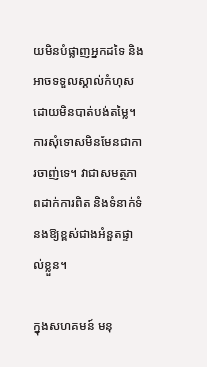យមិនបំផ្លាញអ្នកដទៃ និងអាចទទួលស្គាល់កំហុសដោយមិនបាត់បង់តម្លៃ។ ការសុំទោសមិនមែនជាការចាញ់ទេ។ វាជាសមត្ថភាពដាក់ការពិត និងទំនាក់ទំនងឱ្យខ្ពស់ជាងអំនួតផ្ទាល់ខ្លួន។

ក្នុងសហគមន៍ មនុ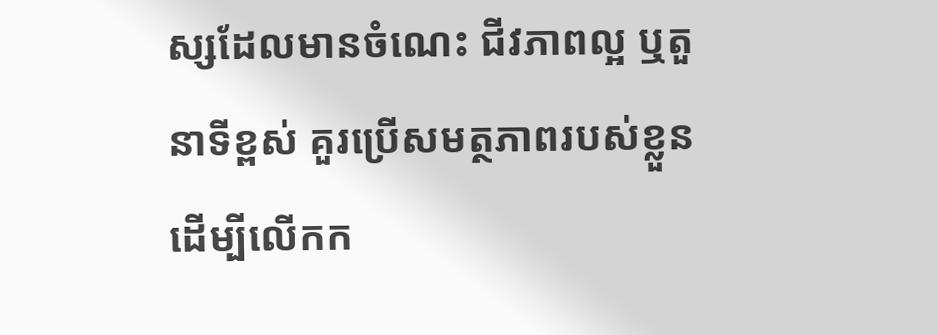ស្សដែលមានចំណេះ ជីវភាពល្អ ឬតួនាទីខ្ពស់ គួរប្រើសមត្ថភាពរបស់ខ្លួនដើម្បីលើកក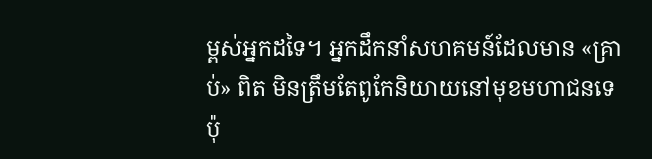ម្ពស់អ្នកដទៃ។ អ្នកដឹកនាំសហគមន៍ដែលមាន «គ្រាប់» ពិត មិនត្រឹមតែពូកែនិយាយនៅមុខមហាជនទេ ប៉ុ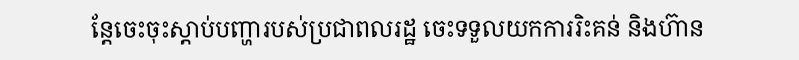ន្តែចេះចុះស្ដាប់បញ្ហារបស់ប្រជាពលរដ្ឋ ចេះទទួលយកការរិះគន់ និងហ៊ាន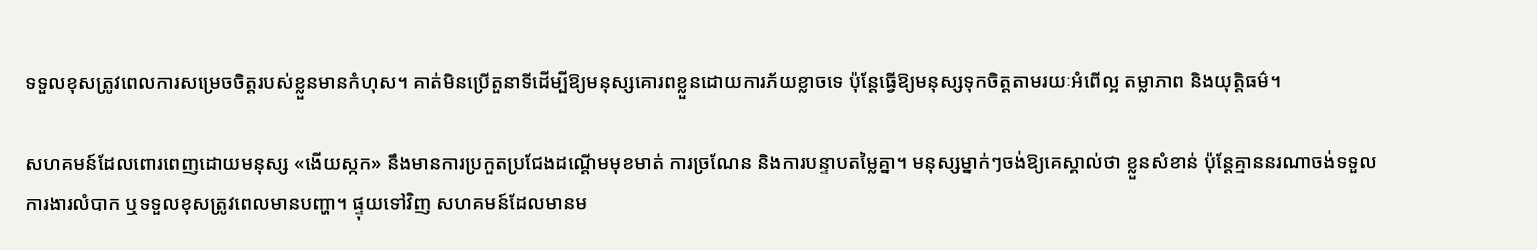ទទួលខុសត្រូវពេលការសម្រេចចិត្តរបស់ខ្លួនមានកំហុស។ គាត់មិនប្រើតួនាទីដើម្បីឱ្យមនុស្សគោរពខ្លួនដោយការភ័យខ្លាចទេ ប៉ុន្តែធ្វើឱ្យមនុស្សទុកចិត្តតាមរយៈអំពើល្អ តម្លាភាព និងយុត្តិធម៌។

សហគមន៍ដែលពោរពេញដោយមនុស្ស «ងើយស្កក» នឹងមានការប្រកួតប្រជែងដណ្ដើមមុខមាត់ ការច្រណែន និងការបន្ទាបតម្លៃគ្នា។ មនុស្សម្នាក់ៗចង់ឱ្យគេស្គាល់ថា ខ្លួនសំខាន់ ប៉ុន្តែគ្មាននរណាចង់ទទួលការងារលំបាក ឬទទួលខុសត្រូវពេលមានបញ្ហា។ ផ្ទុយទៅវិញ សហគមន៍ដែលមានម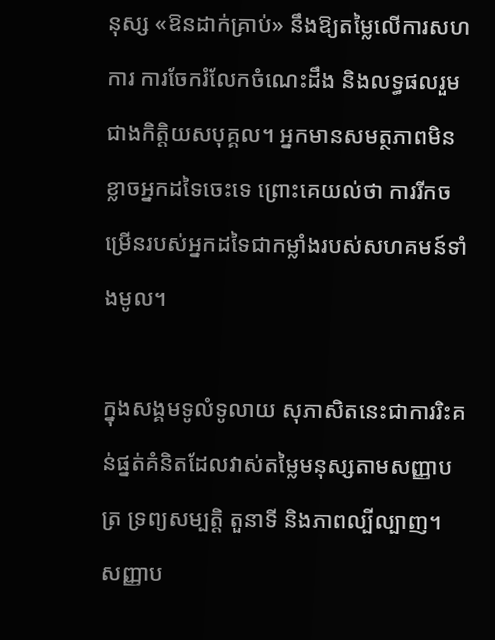នុស្ស «ឱនដាក់គ្រាប់» នឹងឱ្យតម្លៃលើការសហការ ការចែករំលែកចំណេះដឹង និងលទ្ធផលរួមជាងកិត្តិយសបុគ្គល។ អ្នកមានសមត្ថភាពមិនខ្លាចអ្នកដទៃចេះទេ ព្រោះគេយល់ថា ការរីកចម្រើនរបស់អ្នកដទៃជាកម្លាំងរបស់សហគមន៍ទាំងមូល។

ក្នុងសង្គមទូលំទូលាយ សុភាសិតនេះជាការរិះគន់ផ្នត់គំនិតដែលវាស់តម្លៃមនុស្សតាមសញ្ញាបត្រ ទ្រព្យសម្បត្តិ តួនាទី និងភាពល្បីល្បាញ។ សញ្ញាប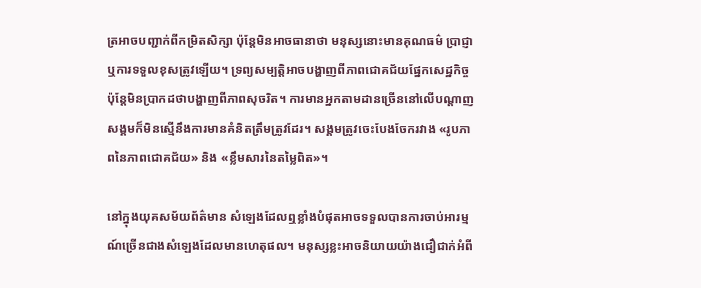ត្រអាចបញ្ជាក់ពីកម្រិតសិក្សា ប៉ុន្តែមិនអាចធានាថា មនុស្សនោះមានគុណធម៌ ប្រាជ្ញា ឬការទទួលខុសត្រូវឡើយ។ ទ្រព្យសម្បត្តិអាចបង្ហាញពីភាពជោគជ័យផ្នែកសេដ្ឋកិច្ច ប៉ុន្តែមិនប្រាកដថាបង្ហាញពីភាពសុចរិត។ ការមានអ្នកតាមដានច្រើននៅលើបណ្ដាញសង្គមក៏មិនស្មើនឹងការមានគំនិតត្រឹមត្រូវដែរ។ សង្គមត្រូវចេះបែងចែករវាង «រូបភាពនៃភាពជោគជ័យ» និង «ខ្លឹមសារនៃតម្លៃពិត»។

នៅក្នុងយុគសម័យព័ត៌មាន សំឡេងដែលឮខ្លាំងបំផុតអាចទទួលបានការចាប់អារម្មណ៍ច្រើនជាងសំឡេងដែលមានហេតុផល។ មនុស្សខ្លះអាចនិយាយយ៉ាងជឿជាក់អំពី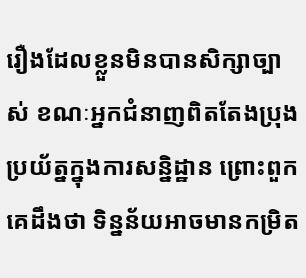រឿងដែលខ្លួនមិនបានសិក្សាច្បាស់ ខណៈអ្នកជំនាញពិតតែងប្រុងប្រយ័ត្នក្នុងការសន្និដ្ឋាន ព្រោះពួកគេដឹងថា ទិន្នន័យអាចមានកម្រិត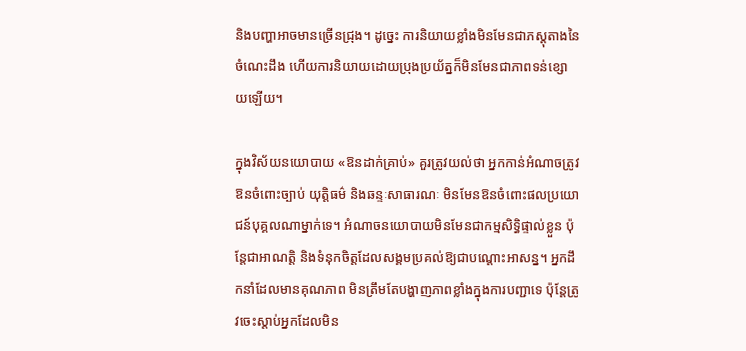និងបញ្ហាអាចមានច្រើនជ្រុង។ ដូច្នេះ ការនិយាយខ្លាំងមិនមែនជាភស្តុតាងនៃចំណេះដឹង ហើយការនិយាយដោយប្រុងប្រយ័ត្នក៏មិនមែនជាភាពទន់ខ្សោយឡើយ។

ក្នុងវិស័យនយោបាយ «ឱនដាក់គ្រាប់» គួរត្រូវយល់ថា អ្នកកាន់អំណាចត្រូវឱនចំពោះច្បាប់ យុត្តិធម៌ និងឆន្ទៈសាធារណៈ មិនមែនឱនចំពោះផលប្រយោជន៍បុគ្គលណាម្នាក់ទេ។ អំណាចនយោបាយមិនមែនជាកម្មសិទ្ធិផ្ទាល់ខ្លួន ប៉ុន្តែជាអាណត្តិ និងទំនុកចិត្តដែលសង្គមប្រគល់ឱ្យជាបណ្ដោះអាសន្ន។ អ្នកដឹកនាំដែលមានគុណភាព មិនត្រឹមតែបង្ហាញភាពខ្លាំងក្នុងការបញ្ជាទេ ប៉ុន្តែត្រូវចេះស្ដាប់អ្នកដែលមិន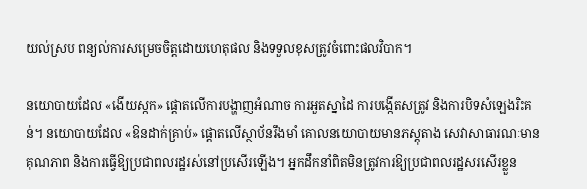យល់ស្រប ពន្យល់ការសម្រេចចិត្តដោយហេតុផល និងទទួលខុសត្រូវចំពោះផលវិបាក។

នយោបាយដែល «ងើយស្កក» ផ្ដោតលើការបង្ហាញអំណាច ការអួតស្នាដៃ ការបង្កើតសត្រូវ និងការបិទសំឡេងរិះគន់។ នយោបាយដែល «ឱនដាក់គ្រាប់» ផ្ដោតលើស្ថាប័នរឹងមាំ គោលនយោបាយមានភស្តុតាង សេវាសាធារណៈមានគុណភាព និងការធ្វើឱ្យប្រជាពលរដ្ឋរស់នៅប្រសើរឡើង។ អ្នកដឹកនាំពិតមិនត្រូវការឱ្យប្រជាពលរដ្ឋសរសើរខ្លួន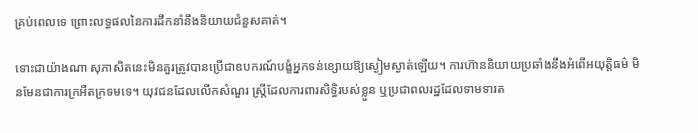គ្រប់ពេលទេ ព្រោះលទ្ធផលនៃការដឹកនាំនឹងនិយាយជំនួសគាត់។

ទោះជាយ៉ាងណា សុភាសិតនេះមិនគួរត្រូវបានប្រើជាឧបករណ៍បង្ខំអ្នកទន់ខ្សោយឱ្យស្ងៀមស្ងាត់ឡើយ។ ការហ៊ាននិយាយប្រឆាំងនឹងអំពើអយុត្តិធម៌ មិនមែនជាការក្រអឺតក្រទមទេ។ យុវជនដែលលើកសំណួរ ស្ត្រីដែលការពារសិទ្ធិរបស់ខ្លួន ឬប្រជាពលរដ្ឋដែលទាមទារត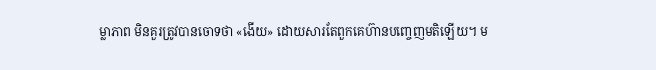ម្លាភាព មិនគួរត្រូវបានចោទថា «ងើយ» ដោយសារតែពួកគេហ៊ានបញ្ចេញមតិឡើយ។ ម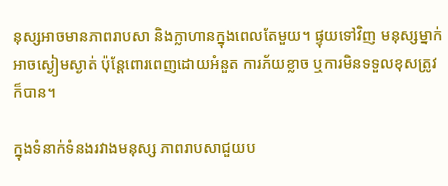នុស្សអាចមានភាពរាបសា និងក្លាហានក្នុងពេលតែមួយ។ ផ្ទុយទៅវិញ មនុស្សម្នាក់អាចស្ងៀមស្ងាត់ ប៉ុន្តែពោរពេញដោយអំនួត ការភ័យខ្លាច ឬការមិនទទួលខុសត្រូវក៏បាន។

ក្នុងទំនាក់ទំនងរវាងមនុស្ស ភាពរាបសាជួយប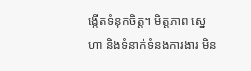ង្កើតទំនុកចិត្ត។ មិត្តភាព ស្នេហា និងទំនាក់ទំនងការងារ មិន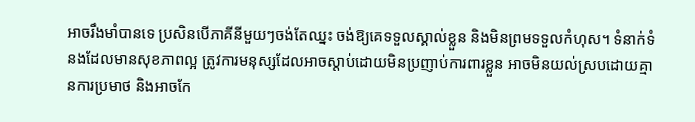អាចរឹងមាំបានទេ ប្រសិនបើភាគីនីមួយៗចង់តែឈ្នះ ចង់ឱ្យគេទទួលស្គាល់ខ្លួន និងមិនព្រមទទួលកំហុស។ ទំនាក់ទំនងដែលមានសុខភាពល្អ ត្រូវការមនុស្សដែលអាចស្ដាប់ដោយមិនប្រញាប់ការពារខ្លួន អាចមិនយល់ស្របដោយគ្មានការប្រមាថ និងអាចកែ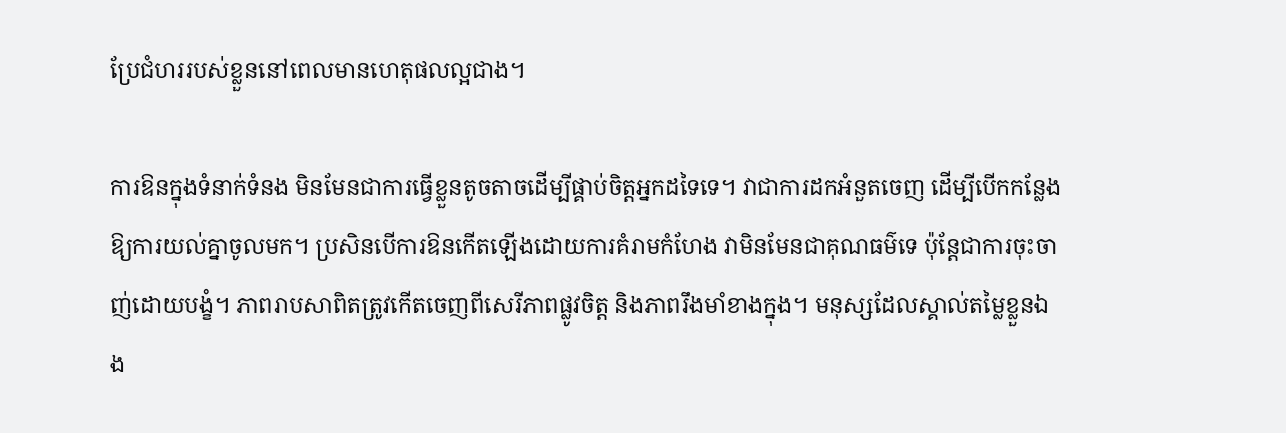ប្រែជំហររបស់ខ្លួននៅពេលមានហេតុផលល្អជាង។

ការឱនក្នុងទំនាក់ទំនង មិនមែនជាការធ្វើខ្លួនតូចតាចដើម្បីផ្គាប់ចិត្តអ្នកដទៃទេ។ វាជាការដកអំនួតចេញ ដើម្បីបើកកន្លែងឱ្យការយល់គ្នាចូលមក។ ប្រសិនបើការឱនកើតឡើងដោយការគំរាមកំហែង វាមិនមែនជាគុណធម៌ទេ ប៉ុន្តែជាការចុះចាញ់ដោយបង្ខំ។ ភាពរាបសាពិតត្រូវកើតចេញពីសេរីភាពផ្លូវចិត្ត និងភាពរឹងមាំខាងក្នុង។ មនុស្សដែលស្គាល់តម្លៃខ្លួនឯង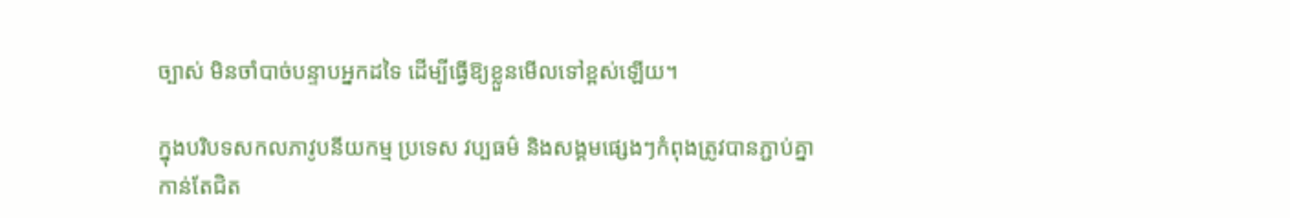ច្បាស់ មិនចាំបាច់បន្ទាបអ្នកដទៃ ដើម្បីធ្វើឱ្យខ្លួនមើលទៅខ្ពស់ឡើយ។

ក្នុងបរិបទសកលភាវូបនីយកម្ម ប្រទេស វប្បធម៌ និងសង្គមផ្សេងៗកំពុងត្រូវបានភ្ជាប់គ្នាកាន់តែជិត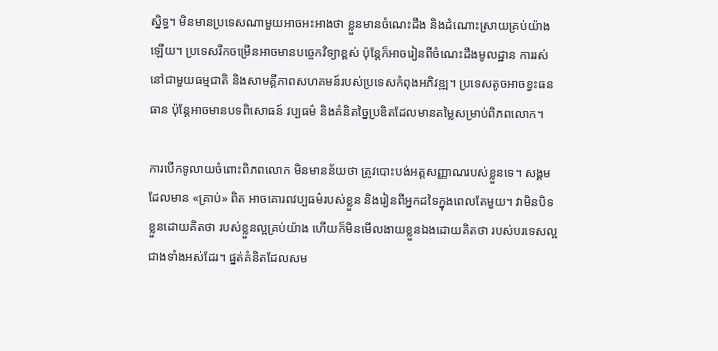ស្និទ្ធ។ មិនមានប្រទេសណាមួយអាចអះអាងថា ខ្លួនមានចំណេះដឹង និងដំណោះស្រាយគ្រប់យ៉ាងឡើយ។ ប្រទេសរីកចម្រើនអាចមានបច្ចេកវិទ្យាខ្ពស់ ប៉ុន្តែក៏អាចរៀនពីចំណេះដឹងមូលដ្ឋាន ការរស់នៅជាមួយធម្មជាតិ និងសាមគ្គីភាពសហគមន៍របស់ប្រទេសកំពុងអភិវឌ្ឍ។ ប្រទេសតូចអាចខ្វះធនធាន ប៉ុន្តែអាចមានបទពិសោធន៍ វប្បធម៌ និងគំនិតច្នៃប្រឌិតដែលមានតម្លៃសម្រាប់ពិភពលោក។

ការបើកទូលាយចំពោះពិភពលោក មិនមានន័យថា ត្រូវបោះបង់អត្តសញ្ញាណរបស់ខ្លួនទេ។ សង្គមដែលមាន «គ្រាប់» ពិត អាចគោរពវប្បធម៌របស់ខ្លួន និងរៀនពីអ្នកដទៃក្នុងពេលតែមួយ។ វាមិនបិទខ្លួនដោយគិតថា របស់ខ្លួនល្អគ្រប់យ៉ាង ហើយក៏មិនមើលងាយខ្លួនឯងដោយគិតថា របស់បរទេសល្អជាងទាំងអស់ដែរ។ ផ្នត់គំនិតដែលសម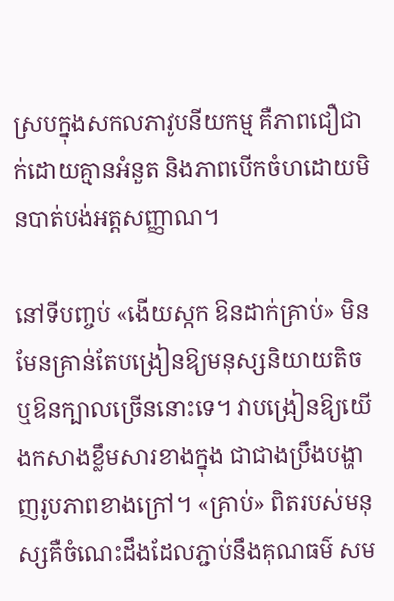ស្របក្នុងសកលភាវូបនីយកម្ម គឺភាពជឿជាក់ដោយគ្មានអំនួត និងភាពបើកចំហដោយមិនបាត់បង់អត្តសញ្ញាណ។

នៅទីបញ្ចប់ «ងើយស្កក ឱនដាក់គ្រាប់» មិនមែនគ្រាន់តែបង្រៀនឱ្យមនុស្សនិយាយតិច ឬឱនក្បាលច្រើននោះទេ។ វាបង្រៀនឱ្យយើងកសាងខ្លឹមសារខាងក្នុង ជាជាងប្រឹងបង្ហាញរូបភាពខាងក្រៅ។ «គ្រាប់» ពិតរបស់មនុស្សគឺចំណេះដឹងដែលភ្ជាប់នឹងគុណធម៌ សម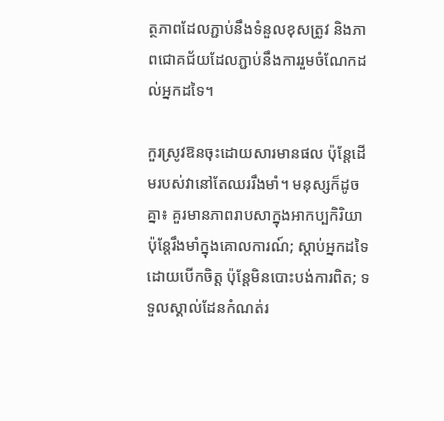ត្ថភាពដែលភ្ជាប់នឹងទំនួលខុសត្រូវ និងភាពជោគជ័យដែលភ្ជាប់នឹងការរួមចំណែកដល់អ្នកដទៃ។

កួរស្រូវឱនចុះដោយសារមានផល ប៉ុន្តែដើមរបស់វានៅតែឈររឹងមាំ។ មនុស្សក៏ដូចគ្នា៖ គួរមានភាពរាបសាក្នុងអាកប្បកិរិយា ប៉ុន្តែរឹងមាំក្នុងគោលការណ៍; ស្ដាប់អ្នកដទៃដោយបើកចិត្ត ប៉ុន្តែមិនបោះបង់ការពិត; ទទួលស្គាល់ដែនកំណត់រ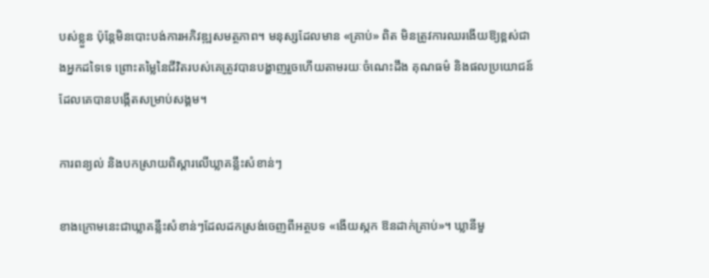បស់ខ្លួន ប៉ុន្តែមិនបោះបង់ការអភិវឌ្ឍសមត្ថភាព។ មនុស្សដែលមាន «គ្រាប់» ពិត មិនត្រូវការឈរងើយឱ្យខ្ពស់ជាងអ្នកដទៃទេ ព្រោះតម្លៃនៃជីវិតរបស់គេត្រូវបានបង្ហាញរួចហើយតាមរយៈចំណេះដឹង គុណធម៌ និងផលប្រយោជន៍ដែលគេបានបង្កើតសម្រាប់សង្គម។

ការពន្យល់ និងបកស្រាយពិស្ដារលើឃ្លាគន្លឹះសំខាន់ៗ

ខាងក្រោមនេះជាឃ្លាគន្លឹះសំខាន់ៗដែលដកស្រង់ចេញពីអត្ថបទ «ងើយស្កក ឱនដាក់គ្រាប់»។ ឃ្លានីមួ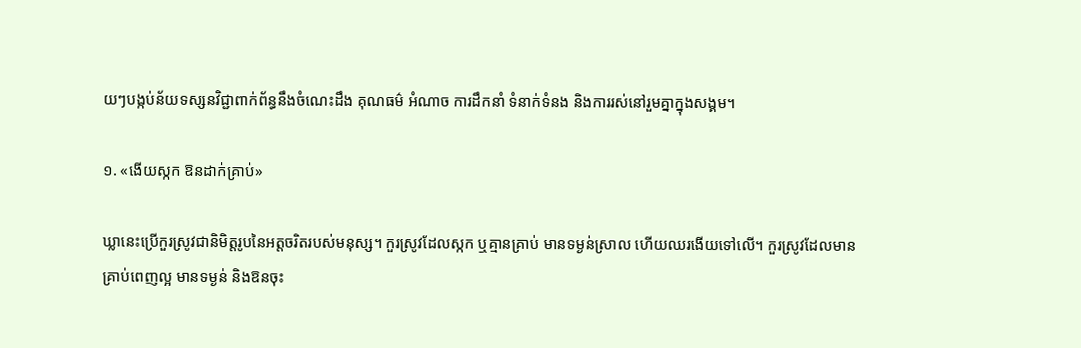យៗបង្កប់ន័យទស្សនវិជ្ជាពាក់ព័ន្ធនឹងចំណេះដឹង គុណធម៌ អំណាច ការដឹកនាំ ទំនាក់ទំនង និងការរស់នៅរួមគ្នាក្នុងសង្គម។

១. «ងើយស្កក ឱនដាក់គ្រាប់»

ឃ្លានេះប្រើកួរស្រូវជានិមិត្តរូបនៃអត្តចរិតរបស់មនុស្ស។ កួរស្រូវដែលស្កក ឬគ្មានគ្រាប់ មានទម្ងន់ស្រាល ហើយឈរងើយទៅលើ។ កួរស្រូវដែលមានគ្រាប់ពេញល្អ មានទម្ងន់ និងឱនចុះ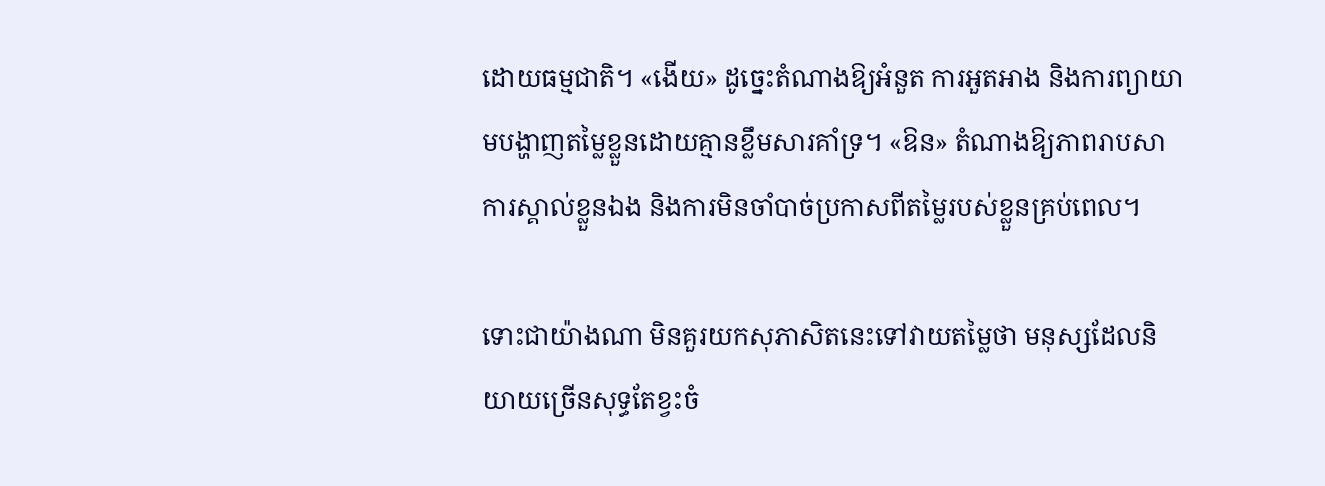ដោយធម្មជាតិ។ «ងើយ» ដូច្នេះតំណាងឱ្យអំនួត ការអួតអាង និងការព្យាយាមបង្ហាញតម្លៃខ្លួនដោយគ្មានខ្លឹមសារគាំទ្រ។ «ឱន» តំណាងឱ្យភាពរាបសា ការស្គាល់ខ្លួនឯង និងការមិនចាំបាច់ប្រកាសពីតម្លៃរបស់ខ្លួនគ្រប់ពេល។

ទោះជាយ៉ាងណា មិនគួរយកសុភាសិតនេះទៅវាយតម្លៃថា មនុស្សដែលនិយាយច្រើនសុទ្ធតែខ្វះចំ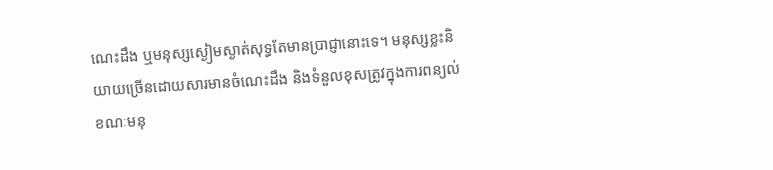ណេះដឹង ឬមនុស្សស្ងៀមស្ងាត់សុទ្ធតែមានប្រាជ្ញានោះទេ។ មនុស្សខ្លះនិយាយច្រើនដោយសារមានចំណេះដឹង និងទំនួលខុសត្រូវក្នុងការពន្យល់ ខណៈមនុ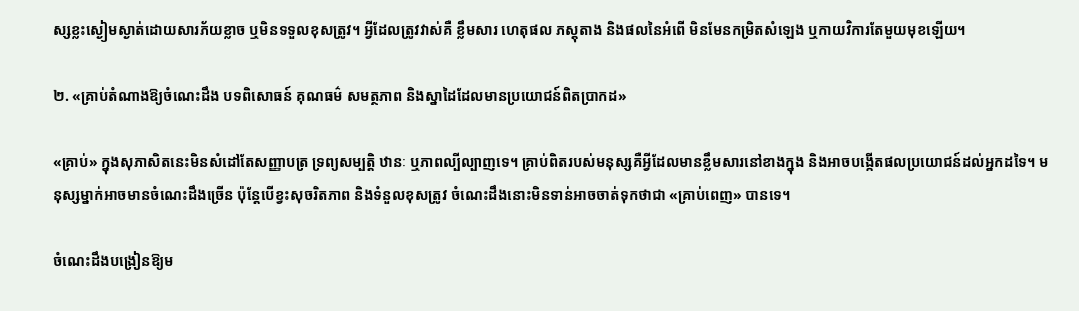ស្សខ្លះស្ងៀមស្ងាត់ដោយសារភ័យខ្លាច ឬមិនទទួលខុសត្រូវ។ អ្វីដែលត្រូវវាស់គឺ ខ្លឹមសារ ហេតុផល ភស្តុតាង និងផលនៃអំពើ មិនមែនកម្រិតសំឡេង ឬកាយវិការតែមួយមុខឡើយ។

២. «គ្រាប់តំណាងឱ្យចំណេះដឹង បទពិសោធន៍ គុណធម៌ សមត្ថភាព និងស្នាដៃដែលមានប្រយោជន៍ពិតប្រាកដ»

«គ្រាប់» ក្នុងសុភាសិតនេះមិនសំដៅតែសញ្ញាបត្រ ទ្រព្យសម្បត្តិ ឋានៈ ឬភាពល្បីល្បាញទេ។ គ្រាប់ពិតរបស់មនុស្សគឺអ្វីដែលមានខ្លឹមសារនៅខាងក្នុង និងអាចបង្កើតផលប្រយោជន៍ដល់អ្នកដទៃ។ មនុស្សម្នាក់អាចមានចំណេះដឹងច្រើន ប៉ុន្តែបើខ្វះសុចរិតភាព និងទំនួលខុសត្រូវ ចំណេះដឹងនោះមិនទាន់អាចចាត់ទុកថាជា «គ្រាប់ពេញ» បានទេ។

ចំណេះដឹងបង្រៀនឱ្យម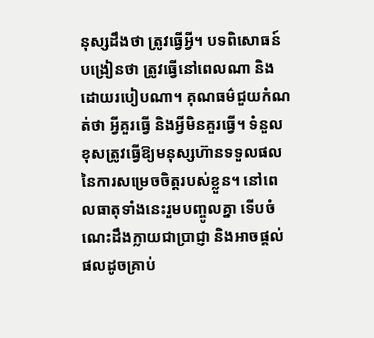នុស្សដឹងថា ត្រូវធ្វើអ្វី។ បទពិសោធន៍បង្រៀនថា ត្រូវធ្វើនៅពេលណា និងដោយរបៀបណា។ គុណធម៌ជួយកំណត់ថា អ្វីគួរធ្វើ និងអ្វីមិនគួរធ្វើ។ ទំនួលខុសត្រូវធ្វើឱ្យមនុស្សហ៊ានទទួលផលនៃការសម្រេចចិត្តរបស់ខ្លួន។ នៅពេលធាតុទាំងនេះរួមបញ្ចូលគ្នា ទើបចំណេះដឹងក្លាយជាប្រាជ្ញា និងអាចផ្ដល់ផលដូចគ្រាប់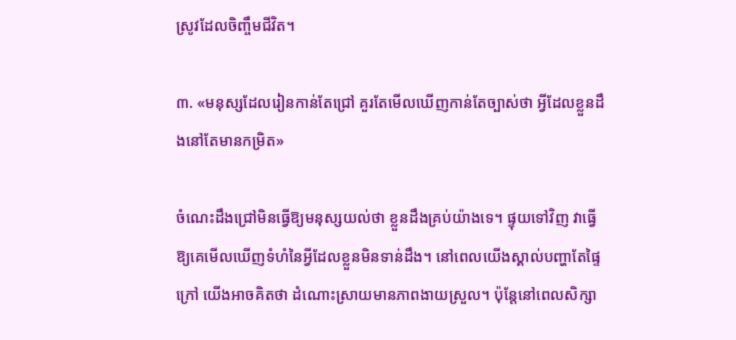ស្រូវដែលចិញ្ចឹមជីវិត។

៣. «មនុស្សដែលរៀនកាន់តែជ្រៅ គួរតែមើលឃើញកាន់តែច្បាស់ថា អ្វីដែលខ្លួនដឹងនៅតែមានកម្រិត»

ចំណេះដឹងជ្រៅមិនធ្វើឱ្យមនុស្សយល់ថា ខ្លួនដឹងគ្រប់យ៉ាងទេ។ ផ្ទុយទៅវិញ វាធ្វើឱ្យគេមើលឃើញទំហំនៃអ្វីដែលខ្លួនមិនទាន់ដឹង។ នៅពេលយើងស្គាល់បញ្ហាតែផ្ទៃក្រៅ យើងអាចគិតថា ដំណោះស្រាយមានភាពងាយស្រួល។ ប៉ុន្តែនៅពេលសិក្សា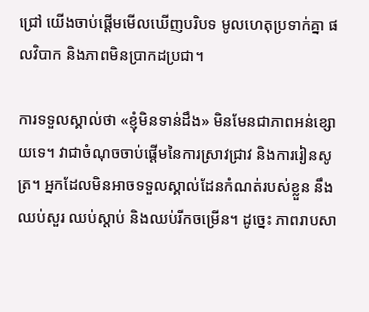ជ្រៅ យើងចាប់ផ្ដើមមើលឃើញបរិបទ មូលហេតុប្រទាក់គ្នា ផលវិបាក និងភាពមិនប្រាកដប្រជា។

ការទទួលស្គាល់ថា «ខ្ញុំមិនទាន់ដឹង» មិនមែនជាភាពអន់ខ្សោយទេ។ វាជាចំណុចចាប់ផ្ដើមនៃការស្រាវជ្រាវ និងការរៀនសូត្រ។ អ្នកដែលមិនអាចទទួលស្គាល់ដែនកំណត់របស់ខ្លួន នឹងឈប់សួរ ឈប់ស្ដាប់ និងឈប់រីកចម្រើន។ ដូច្នេះ ភាពរាបសា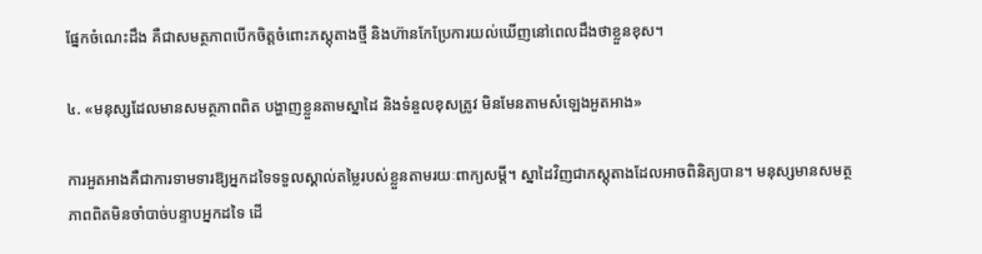ផ្នែកចំណេះដឹង គឺជាសមត្ថភាពបើកចិត្តចំពោះភស្តុតាងថ្មី និងហ៊ានកែប្រែការយល់ឃើញនៅពេលដឹងថាខ្លួនខុស។

៤. «មនុស្សដែលមានសមត្ថភាពពិត បង្ហាញខ្លួនតាមស្នាដៃ និងទំនួលខុសត្រូវ មិនមែនតាមសំឡេងអួតអាង»

ការអួតអាងគឺជាការទាមទារឱ្យអ្នកដទៃទទួលស្គាល់តម្លៃរបស់ខ្លួនតាមរយៈពាក្យសម្ដី។ ស្នាដៃវិញជាភស្តុតាងដែលអាចពិនិត្យបាន។ មនុស្សមានសមត្ថភាពពិតមិនចាំបាច់បន្ទាបអ្នកដទៃ ដើ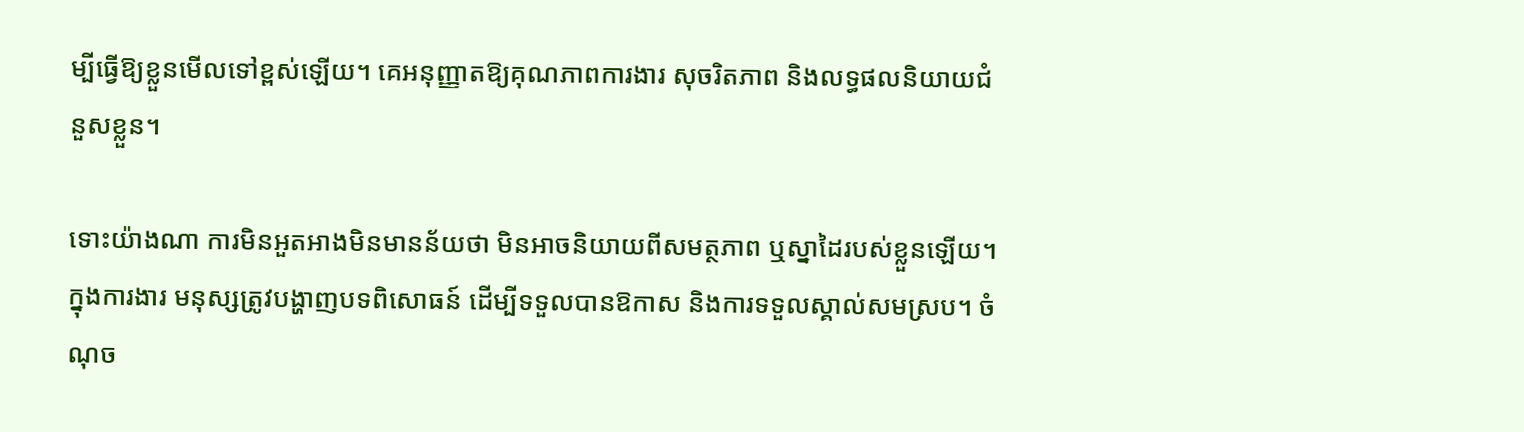ម្បីធ្វើឱ្យខ្លួនមើលទៅខ្ពស់ឡើយ។ គេអនុញ្ញាតឱ្យគុណភាពការងារ សុចរិតភាព និងលទ្ធផលនិយាយជំនួសខ្លួន។

ទោះយ៉ាងណា ការមិនអួតអាងមិនមានន័យថា មិនអាចនិយាយពីសមត្ថភាព ឬស្នាដៃរបស់ខ្លួនឡើយ។ ក្នុងការងារ មនុស្សត្រូវបង្ហាញបទពិសោធន៍ ដើម្បីទទួលបានឱកាស និងការទទួលស្គាល់សមស្រប។ ចំណុច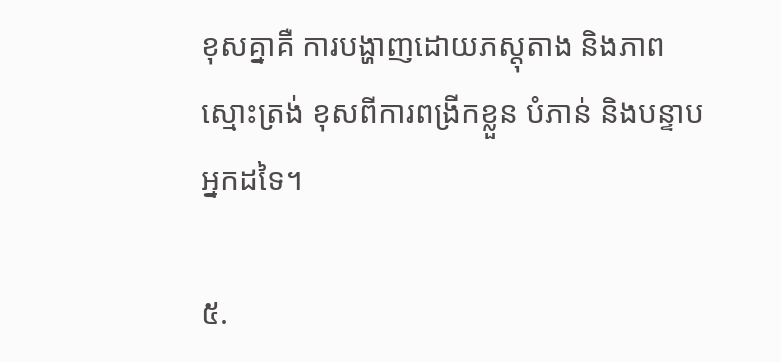ខុសគ្នាគឺ ការបង្ហាញដោយភស្តុតាង និងភាពស្មោះត្រង់ ខុសពីការពង្រីកខ្លួន បំភាន់ និងបន្ទាបអ្នកដទៃ។

៥.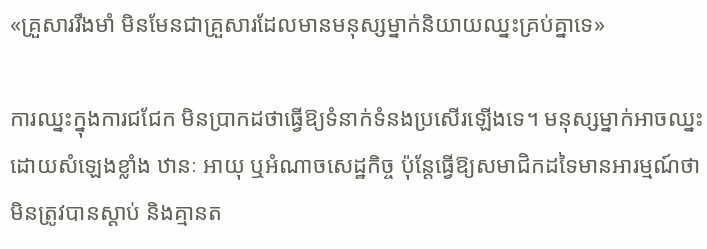«គ្រួសាររឹងមាំ មិនមែនជាគ្រួសារដែលមានមនុស្សម្នាក់និយាយឈ្នះគ្រប់គ្នាទេ»

ការឈ្នះក្នុងការជជែក មិនប្រាកដថាធ្វើឱ្យទំនាក់ទំនងប្រសើរឡើងទេ។ មនុស្សម្នាក់អាចឈ្នះដោយសំឡេងខ្លាំង ឋានៈ អាយុ ឬអំណាចសេដ្ឋកិច្ច ប៉ុន្តែធ្វើឱ្យសមាជិកដទៃមានអារម្មណ៍ថា មិនត្រូវបានស្ដាប់ និងគ្មានត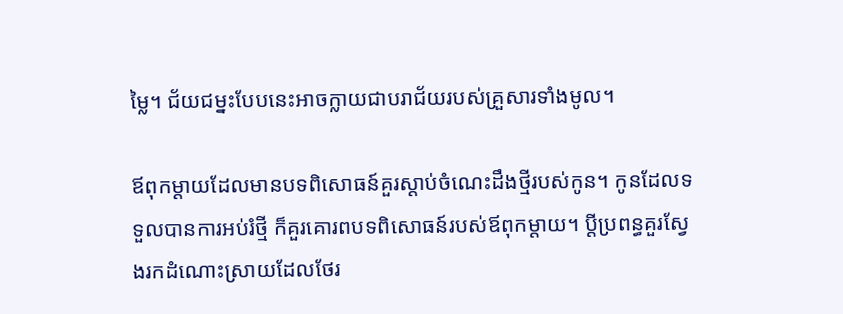ម្លៃ។ ជ័យជម្នះបែបនេះអាចក្លាយជាបរាជ័យរបស់គ្រួសារទាំងមូល។

ឪពុកម្ដាយដែលមានបទពិសោធន៍គួរស្ដាប់ចំណេះដឹងថ្មីរបស់កូន។ កូនដែលទទួលបានការអប់រំថ្មី ក៏គួរគោរពបទពិសោធន៍របស់ឪពុកម្ដាយ។ ប្ដីប្រពន្ធគួរស្វែងរកដំណោះស្រាយដែលថែរ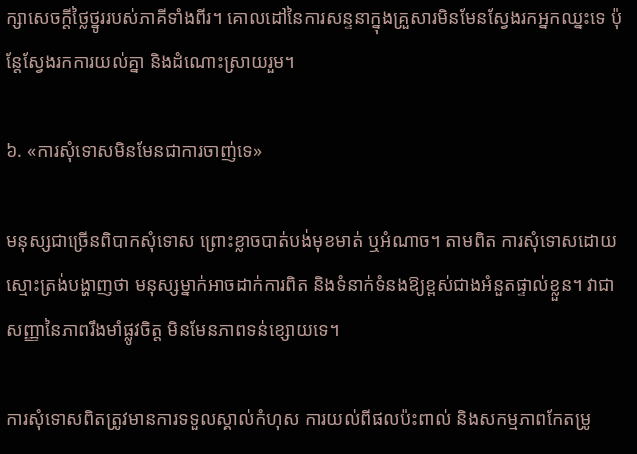ក្សាសេចក្ដីថ្លៃថ្នូររបស់ភាគីទាំងពីរ។ គោលដៅនៃការសន្ទនាក្នុងគ្រួសារមិនមែនស្វែងរកអ្នកឈ្នះទេ ប៉ុន្តែស្វែងរកការយល់គ្នា និងដំណោះស្រាយរួម។

៦. «ការសុំទោសមិនមែនជាការចាញ់ទេ»

មនុស្សជាច្រើនពិបាកសុំទោស ព្រោះខ្លាចបាត់បង់មុខមាត់ ឬអំណាច។ តាមពិត ការសុំទោសដោយស្មោះត្រង់បង្ហាញថា មនុស្សម្នាក់អាចដាក់ការពិត និងទំនាក់ទំនងឱ្យខ្ពស់ជាងអំនួតផ្ទាល់ខ្លួន។ វាជាសញ្ញានៃភាពរឹងមាំផ្លូវចិត្ត មិនមែនភាពទន់ខ្សោយទេ។

ការសុំទោសពិតត្រូវមានការទទួលស្គាល់កំហុស ការយល់ពីផលប៉ះពាល់ និងសកម្មភាពកែតម្រូ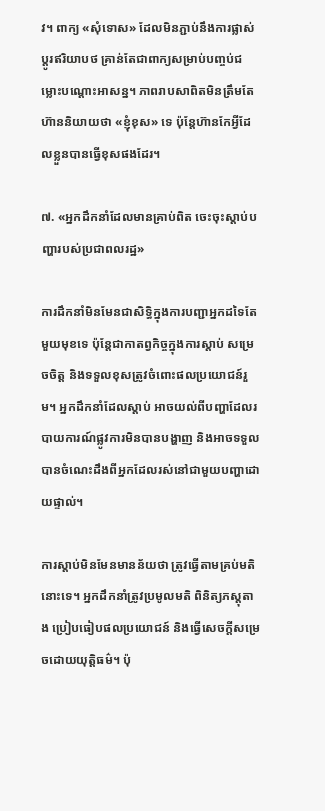វ។ ពាក្យ «សុំទោស» ដែលមិនភ្ជាប់នឹងការផ្លាស់ប្ដូរឥរិយាបថ គ្រាន់តែជាពាក្យសម្រាប់បញ្ចប់ជម្លោះបណ្ដោះអាសន្ន។ ភាពរាបសាពិតមិនត្រឹមតែហ៊ាននិយាយថា «ខ្ញុំខុស» ទេ ប៉ុន្តែហ៊ានកែអ្វីដែលខ្លួនបានធ្វើខុសផងដែរ។

៧. «អ្នកដឹកនាំដែលមានគ្រាប់ពិត ចេះចុះស្ដាប់បញ្ហារបស់ប្រជាពលរដ្ឋ»

ការដឹកនាំមិនមែនជាសិទ្ធិក្នុងការបញ្ជាអ្នកដទៃតែមួយមុខទេ ប៉ុន្តែជាកាតព្វកិច្ចក្នុងការស្ដាប់ សម្រេចចិត្ត និងទទួលខុសត្រូវចំពោះផលប្រយោជន៍រួម។ អ្នកដឹកនាំដែលស្ដាប់ អាចយល់ពីបញ្ហាដែលរបាយការណ៍ផ្លូវការមិនបានបង្ហាញ និងអាចទទួលបានចំណេះដឹងពីអ្នកដែលរស់នៅជាមួយបញ្ហាដោយផ្ទាល់។

ការស្ដាប់មិនមែនមានន័យថា ត្រូវធ្វើតាមគ្រប់មតិនោះទេ។ អ្នកដឹកនាំត្រូវប្រមូលមតិ ពិនិត្យភស្តុតាង ប្រៀបធៀបផលប្រយោជន៍ និងធ្វើសេចក្ដីសម្រេចដោយយុត្តិធម៌។ ប៉ុ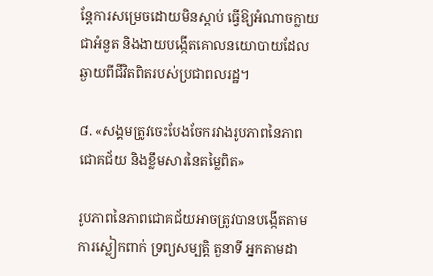ន្តែការសម្រេចដោយមិនស្ដាប់ ធ្វើឱ្យអំណាចក្លាយជាអំនួត និងងាយបង្កើតគោលនយោបាយដែលឆ្ងាយពីជីវិតពិតរបស់ប្រជាពលរដ្ឋ។

៨. «សង្គមត្រូវចេះបែងចែករវាងរូបភាពនៃភាពជោគជ័យ និងខ្លឹមសារនៃតម្លៃពិត»

រូបភាពនៃភាពជោគជ័យអាចត្រូវបានបង្កើតតាមការស្លៀកពាក់ ទ្រព្យសម្បត្តិ តួនាទី អ្នកតាមដា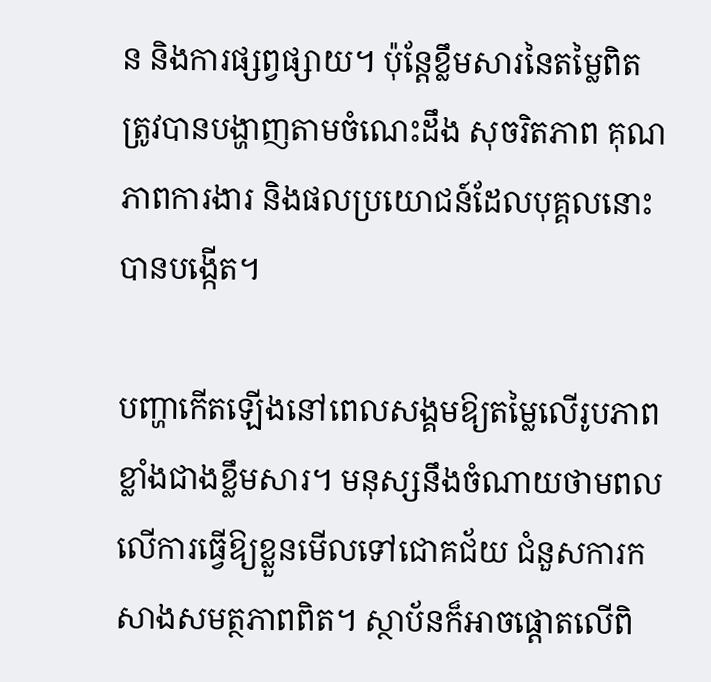ន និងការផ្សព្វផ្សាយ។ ប៉ុន្តែខ្លឹមសារនៃតម្លៃពិតត្រូវបានបង្ហាញតាមចំណេះដឹង សុចរិតភាព គុណភាពការងារ និងផលប្រយោជន៍ដែលបុគ្គលនោះបានបង្កើត។

បញ្ហាកើតឡើងនៅពេលសង្គមឱ្យតម្លៃលើរូបភាពខ្លាំងជាងខ្លឹមសារ។ មនុស្សនឹងចំណាយថាមពលលើការធ្វើឱ្យខ្លួនមើលទៅជោគជ័យ ជំនួសការកសាងសមត្ថភាពពិត។ ស្ថាប័នក៏អាចផ្ដោតលើពិ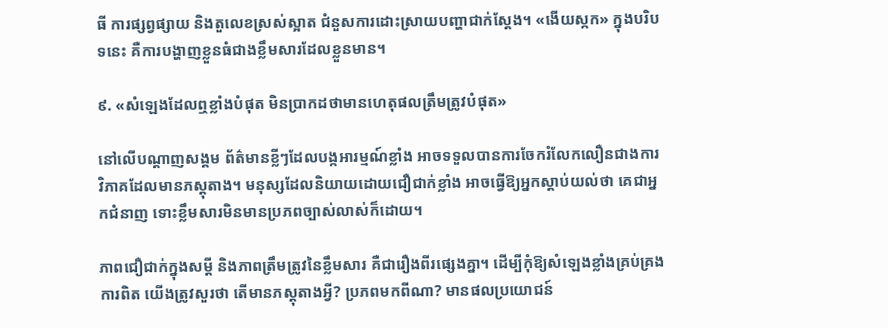ធី ការផ្សព្វផ្សាយ និងតួលេខស្រស់ស្អាត ជំនួសការដោះស្រាយបញ្ហាជាក់ស្ដែង។ «ងើយស្កក» ក្នុងបរិបទនេះ គឺការបង្ហាញខ្លួនធំជាងខ្លឹមសារដែលខ្លួនមាន។

៩. «សំឡេងដែលឮខ្លាំងបំផុត មិនប្រាកដថាមានហេតុផលត្រឹមត្រូវបំផុត»

នៅលើបណ្ដាញសង្គម ព័ត៌មានខ្លីៗដែលបង្កអារម្មណ៍ខ្លាំង អាចទទួលបានការចែករំលែកលឿនជាងការវិភាគដែលមានភស្តុតាង។ មនុស្សដែលនិយាយដោយជឿជាក់ខ្លាំង អាចធ្វើឱ្យអ្នកស្ដាប់យល់ថា គេជាអ្នកជំនាញ ទោះខ្លឹមសារមិនមានប្រភពច្បាស់លាស់ក៏ដោយ។

ភាពជឿជាក់ក្នុងសម្ដី និងភាពត្រឹមត្រូវនៃខ្លឹមសារ គឺជារឿងពីរផ្សេងគ្នា។ ដើម្បីកុំឱ្យសំឡេងខ្លាំងគ្រប់គ្រងការពិត យើងត្រូវសួរថា តើមានភស្តុតាងអ្វី? ប្រភពមកពីណា? មានផលប្រយោជន៍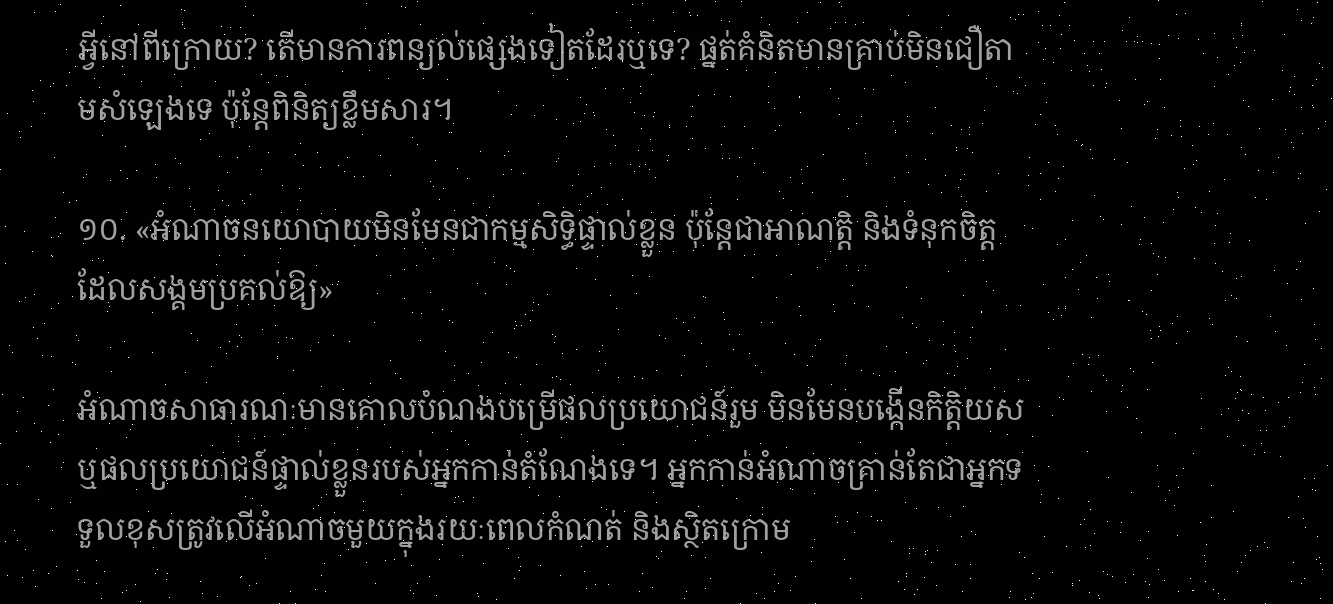អ្វីនៅពីក្រោយ? តើមានការពន្យល់ផ្សេងទៀតដែរឬទេ? ផ្នត់គំនិតមានគ្រាប់មិនជឿតាមសំឡេងទេ ប៉ុន្តែពិនិត្យខ្លឹមសារ។

១០. «អំណាចនយោបាយមិនមែនជាកម្មសិទ្ធិផ្ទាល់ខ្លួន ប៉ុន្តែជាអាណត្តិ និងទំនុកចិត្តដែលសង្គមប្រគល់ឱ្យ»

អំណាចសាធារណៈមានគោលបំណងបម្រើផលប្រយោជន៍រួម មិនមែនបង្កើនកិត្តិយស ឬផលប្រយោជន៍ផ្ទាល់ខ្លួនរបស់អ្នកកាន់តំណែងទេ។ អ្នកកាន់អំណាចគ្រាន់តែជាអ្នកទទួលខុសត្រូវលើអំណាចមួយក្នុងរយៈពេលកំណត់ និងស្ថិតក្រោម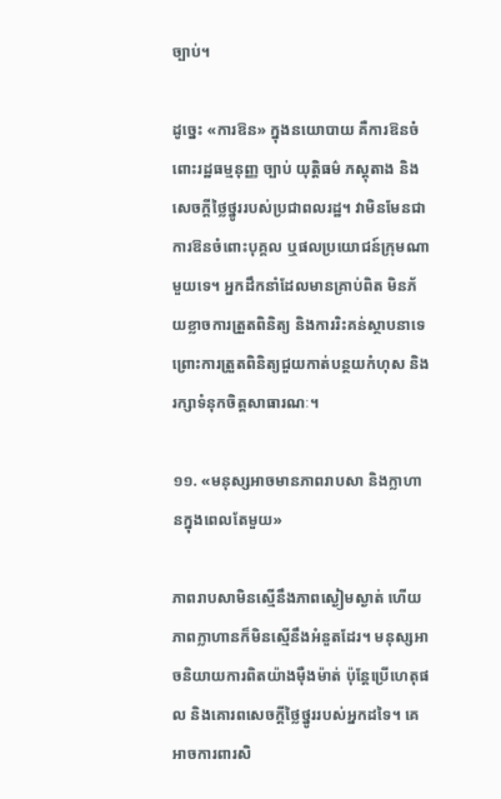ច្បាប់។

ដូច្នេះ «ការឱន» ក្នុងនយោបាយ គឺការឱនចំពោះរដ្ឋធម្មនុញ្ញ ច្បាប់ យុត្តិធម៌ ភស្តុតាង និងសេចក្ដីថ្លៃថ្នូររបស់ប្រជាពលរដ្ឋ។ វាមិនមែនជាការឱនចំពោះបុគ្គល ឬផលប្រយោជន៍ក្រុមណាមួយទេ។ អ្នកដឹកនាំដែលមានគ្រាប់ពិត មិនភ័យខ្លាចការត្រួតពិនិត្យ និងការរិះគន់ស្ថាបនាទេ ព្រោះការត្រួតពិនិត្យជួយកាត់បន្ថយកំហុស និងរក្សាទំនុកចិត្តសាធារណៈ។

១១. «មនុស្សអាចមានភាពរាបសា និងក្លាហានក្នុងពេលតែមួយ»

ភាពរាបសាមិនស្មើនឹងភាពស្ងៀមស្ងាត់ ហើយភាពក្លាហានក៏មិនស្មើនឹងអំនួតដែរ។ មនុស្សអាចនិយាយការពិតយ៉ាងម៉ឺងម៉ាត់ ប៉ុន្តែប្រើហេតុផល និងគោរពសេចក្ដីថ្លៃថ្នូររបស់អ្នកដទៃ។ គេអាចការពារសិ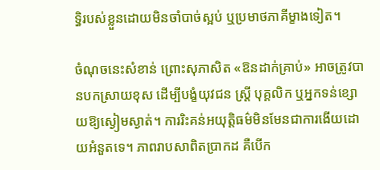ទ្ធិរបស់ខ្លួនដោយមិនចាំបាច់ស្អប់ ឬប្រមាថភាគីម្ខាងទៀត។

ចំណុចនេះសំខាន់ ព្រោះសុភាសិត «ឱនដាក់គ្រាប់» អាចត្រូវបានបកស្រាយខុស ដើម្បីបង្ខំយុវជន ស្ត្រី បុគ្គលិក ឬអ្នកទន់ខ្សោយឱ្យស្ងៀមស្ងាត់។ ការរិះគន់អយុត្តិធម៌មិនមែនជាការងើយដោយអំនួតទេ។ ភាពរាបសាពិតប្រាកដ គឺបើក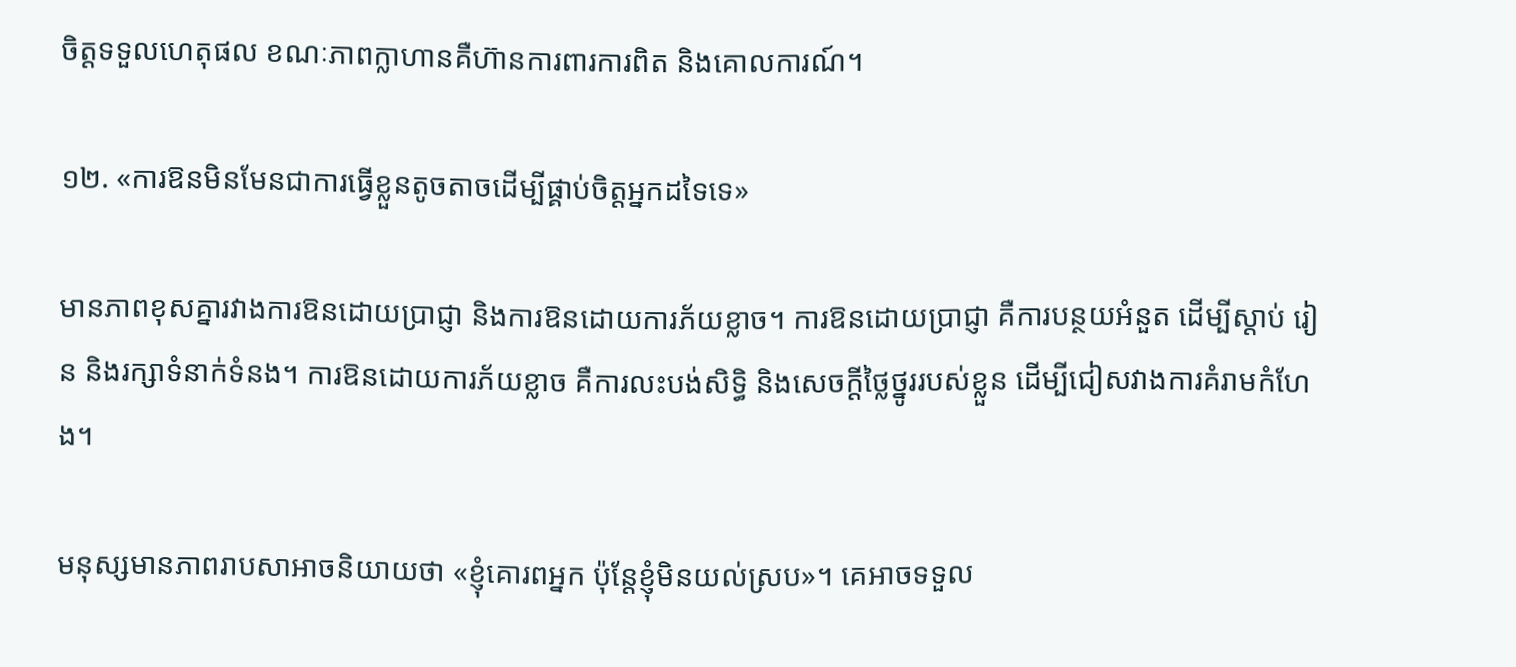ចិត្តទទួលហេតុផល ខណៈភាពក្លាហានគឺហ៊ានការពារការពិត និងគោលការណ៍។

១២. «ការឱនមិនមែនជាការធ្វើខ្លួនតូចតាចដើម្បីផ្គាប់ចិត្តអ្នកដទៃទេ»

មានភាពខុសគ្នារវាងការឱនដោយប្រាជ្ញា និងការឱនដោយការភ័យខ្លាច។ ការឱនដោយប្រាជ្ញា គឺការបន្ថយអំនួត ដើម្បីស្ដាប់ រៀន និងរក្សាទំនាក់ទំនង។ ការឱនដោយការភ័យខ្លាច គឺការលះបង់សិទ្ធិ និងសេចក្ដីថ្លៃថ្នូររបស់ខ្លួន ដើម្បីជៀសវាងការគំរាមកំហែង។

មនុស្សមានភាពរាបសាអាចនិយាយថា «ខ្ញុំគោរពអ្នក ប៉ុន្តែខ្ញុំមិនយល់ស្រប»។ គេអាចទទួល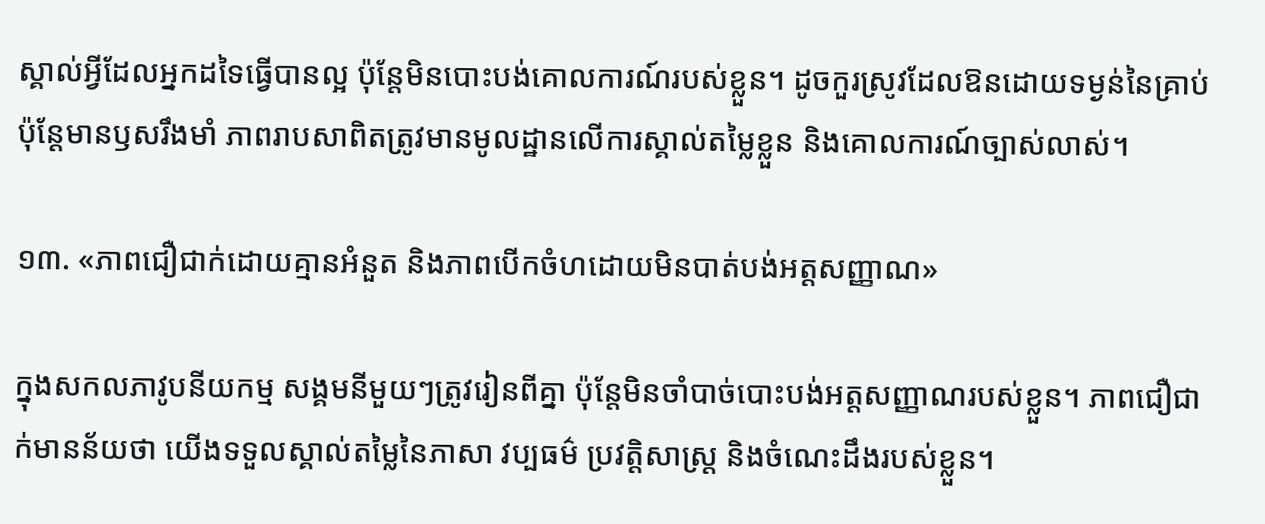ស្គាល់អ្វីដែលអ្នកដទៃធ្វើបានល្អ ប៉ុន្តែមិនបោះបង់គោលការណ៍របស់ខ្លួន។ ដូចកួរស្រូវដែលឱនដោយទម្ងន់នៃគ្រាប់ ប៉ុន្តែមានឫសរឹងមាំ ភាពរាបសាពិតត្រូវមានមូលដ្ឋានលើការស្គាល់តម្លៃខ្លួន និងគោលការណ៍ច្បាស់លាស់។

១៣. «ភាពជឿជាក់ដោយគ្មានអំនួត និងភាពបើកចំហដោយមិនបាត់បង់អត្តសញ្ញាណ»

ក្នុងសកលភាវូបនីយកម្ម សង្គមនីមួយៗត្រូវរៀនពីគ្នា ប៉ុន្តែមិនចាំបាច់បោះបង់អត្តសញ្ញាណរបស់ខ្លួន។ ភាពជឿជាក់មានន័យថា យើងទទួលស្គាល់តម្លៃនៃភាសា វប្បធម៌ ប្រវត្តិសាស្ត្រ និងចំណេះដឹងរបស់ខ្លួន។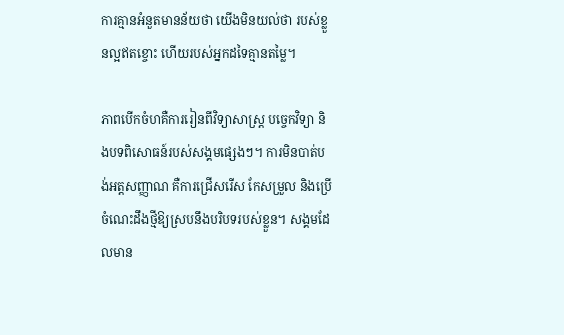ការគ្មានអំនួតមានន័យថា យើងមិនយល់ថា របស់ខ្លួនល្អឥតខ្ចោះ ហើយរបស់អ្នកដទៃគ្មានតម្លៃ។

ភាពបើកចំហគឺការរៀនពីវិទ្យាសាស្ត្រ បច្ចេកវិទ្យា និងបទពិសោធន៍របស់សង្គមផ្សេងៗ។ ការមិនបាត់បង់អត្តសញ្ញាណ គឺការជ្រើសរើស កែសម្រួល និងប្រើចំណេះដឹងថ្មីឱ្យស្របនឹងបរិបទរបស់ខ្លួន។ សង្គមដែលមាន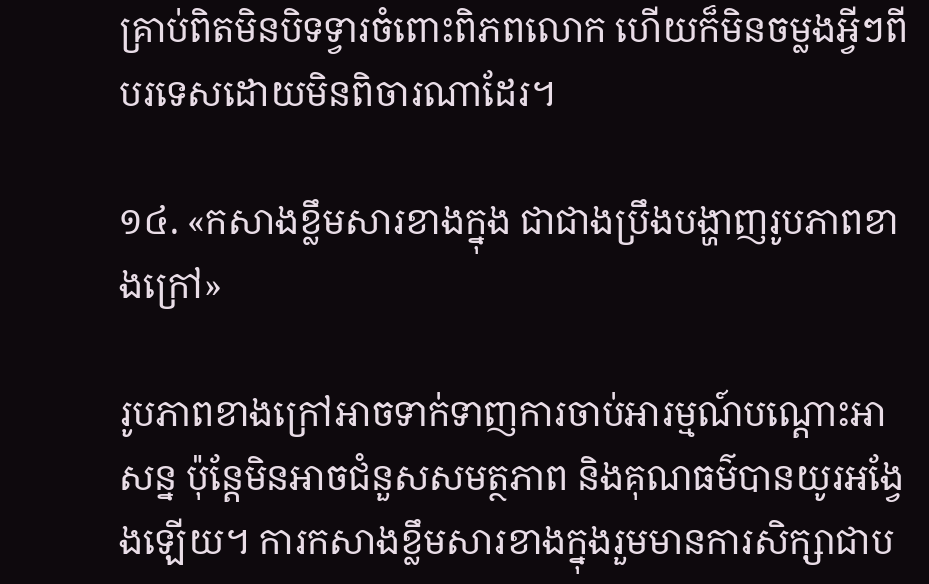គ្រាប់ពិតមិនបិទទ្វារចំពោះពិភពលោក ហើយក៏មិនចម្លងអ្វីៗពីបរទេសដោយមិនពិចារណាដែរ។

១៤. «កសាងខ្លឹមសារខាងក្នុង ជាជាងប្រឹងបង្ហាញរូបភាពខាងក្រៅ»

រូបភាពខាងក្រៅអាចទាក់ទាញការចាប់អារម្មណ៍បណ្ដោះអាសន្ន ប៉ុន្តែមិនអាចជំនួសសមត្ថភាព និងគុណធម៌បានយូរអង្វែងឡើយ។ ការកសាងខ្លឹមសារខាងក្នុងរួមមានការសិក្សាជាប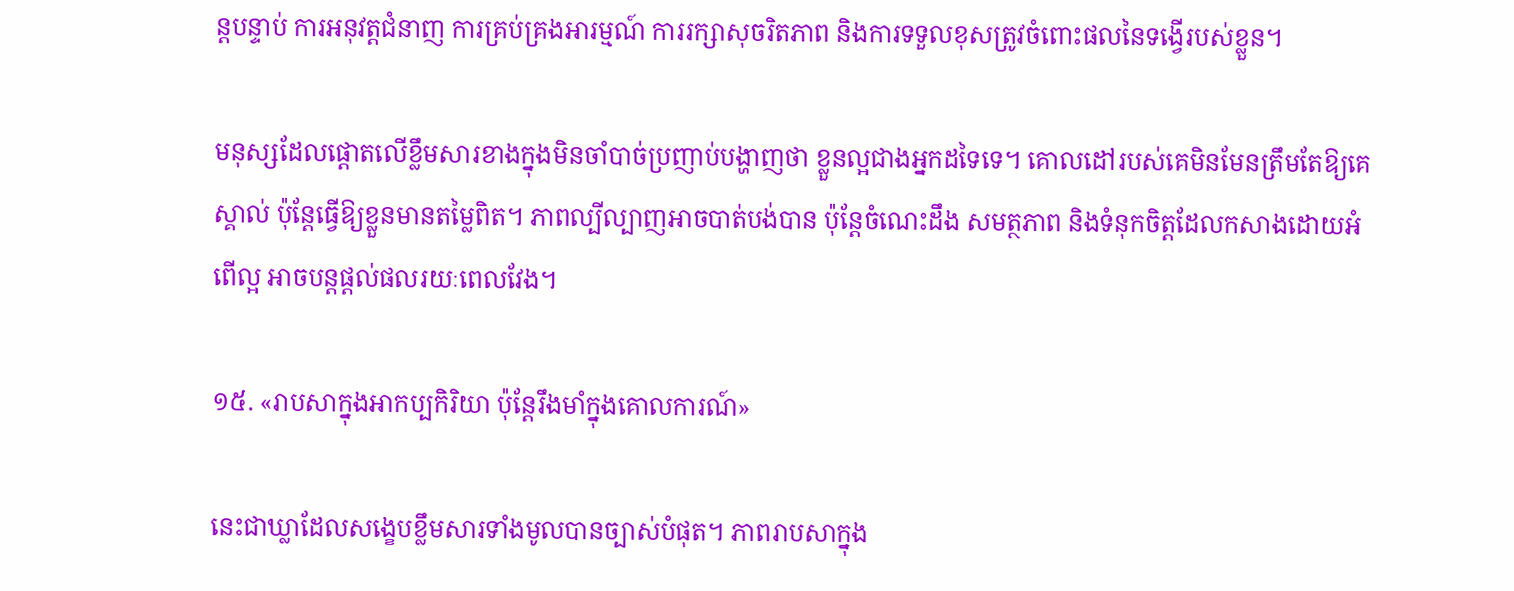ន្តបន្ទាប់ ការអនុវត្តជំនាញ ការគ្រប់គ្រងអារម្មណ៍ ការរក្សាសុចរិតភាព និងការទទួលខុសត្រូវចំពោះផលនៃទង្វើរបស់ខ្លួន។

មនុស្សដែលផ្ដោតលើខ្លឹមសារខាងក្នុងមិនចាំបាច់ប្រញាប់បង្ហាញថា ខ្លួនល្អជាងអ្នកដទៃទេ។ គោលដៅរបស់គេមិនមែនត្រឹមតែឱ្យគេស្គាល់ ប៉ុន្តែធ្វើឱ្យខ្លួនមានតម្លៃពិត។ ភាពល្បីល្បាញអាចបាត់បង់បាន ប៉ុន្តែចំណេះដឹង សមត្ថភាព និងទំនុកចិត្តដែលកសាងដោយអំពើល្អ អាចបន្តផ្ដល់ផលរយៈពេលវែង។

១៥. «រាបសាក្នុងអាកប្បកិរិយា ប៉ុន្តែរឹងមាំក្នុងគោលការណ៍»

នេះជាឃ្លាដែលសង្ខេបខ្លឹមសារទាំងមូលបានច្បាស់បំផុត។ ភាពរាបសាក្នុង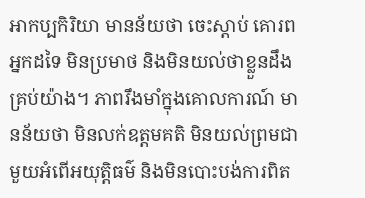អាកប្បកិរិយា មានន័យថា ចេះស្ដាប់ គោរពអ្នកដទៃ មិនប្រមាថ និងមិនយល់ថាខ្លួនដឹងគ្រប់យ៉ាង។ ភាពរឹងមាំក្នុងគោលការណ៍ មានន័យថា មិនលក់ឧត្ដមគតិ មិនយល់ព្រមជាមួយអំពើអយុត្តិធម៌ និងមិនបោះបង់ការពិត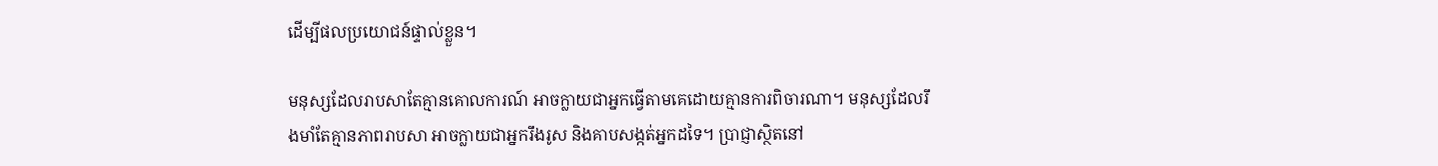ដើម្បីផលប្រយោជន៍ផ្ទាល់ខ្លួន។

មនុស្សដែលរាបសាតែគ្មានគោលការណ៍ អាចក្លាយជាអ្នកធ្វើតាមគេដោយគ្មានការពិចារណា។ មនុស្សដែលរឹងមាំតែគ្មានភាពរាបសា អាចក្លាយជាអ្នករឹងរូស និងគាបសង្កត់អ្នកដទៃ។ ប្រាជ្ញាស្ថិតនៅ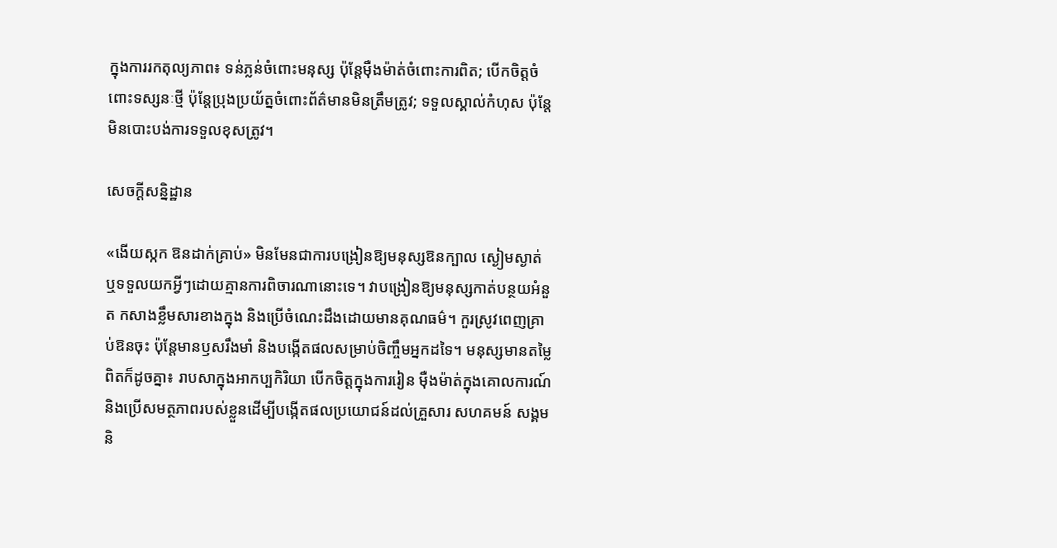ក្នុងការរកតុល្យភាព៖ ទន់ភ្លន់ចំពោះមនុស្ស ប៉ុន្តែម៉ឺងម៉ាត់ចំពោះការពិត; បើកចិត្តចំពោះទស្សនៈថ្មី ប៉ុន្តែប្រុងប្រយ័ត្នចំពោះព័ត៌មានមិនត្រឹមត្រូវ; ទទួលស្គាល់កំហុស ប៉ុន្តែមិនបោះបង់ការទទួលខុសត្រូវ។

សេចក្ដីសន្និដ្ឋាន

«ងើយស្កក ឱនដាក់គ្រាប់» មិនមែនជាការបង្រៀនឱ្យមនុស្សឱនក្បាល ស្ងៀមស្ងាត់ ឬទទួលយកអ្វីៗដោយគ្មានការពិចារណានោះទេ។ វាបង្រៀនឱ្យមនុស្សកាត់បន្ថយអំនួត កសាងខ្លឹមសារខាងក្នុង និងប្រើចំណេះដឹងដោយមានគុណធម៌។ កួរស្រូវពេញគ្រាប់ឱនចុះ ប៉ុន្តែមានឫសរឹងមាំ និងបង្កើតផលសម្រាប់ចិញ្ចឹមអ្នកដទៃ។ មនុស្សមានតម្លៃពិតក៏ដូចគ្នា៖ រាបសាក្នុងអាកប្បកិរិយា បើកចិត្តក្នុងការរៀន ម៉ឺងម៉ាត់ក្នុងគោលការណ៍ និងប្រើសមត្ថភាពរបស់ខ្លួនដើម្បីបង្កើតផលប្រយោជន៍ដល់គ្រួសារ សហគមន៍ សង្គម និ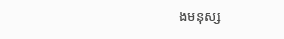ងមនុស្ស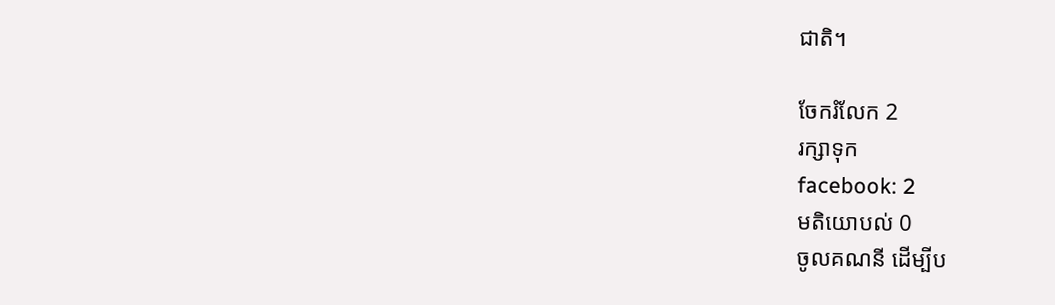ជាតិ។

ចែករំលែក 2
រក្សាទុក
facebook: 2
មតិយោបល់ 0
ចូលគណនី ដើម្បីប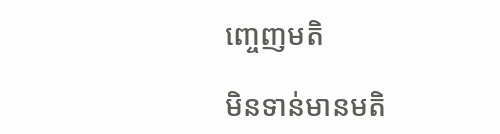ញ្ចេញមតិ

មិនទាន់មានមតិ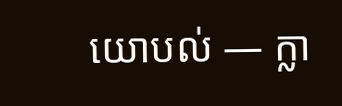យោបល់ — ក្លា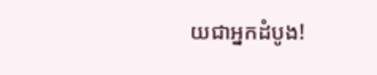យជាអ្នកដំបូង!